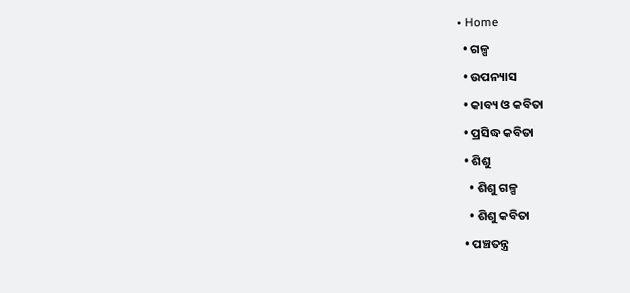• Home
  • ଗଳ୍ପ
  • ଉପନ୍ୟାସ
  • କାବ୍ୟ ଓ କବିତା
  • ପ୍ରସିଦ୍ଧ କବିତା
  • ଶିଶୁ
    • ଶିଶୁ ଗଳ୍ପ
    • ଶିଶୁ କବିତା
  • ପଞ୍ଚତନ୍ତ୍ର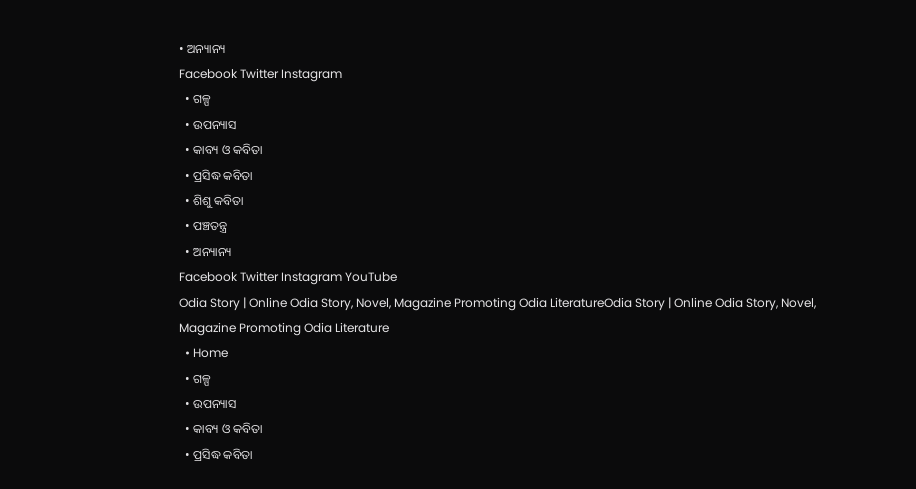• ଅନ୍ୟାନ୍ୟ
Facebook Twitter Instagram
  • ଗଳ୍ପ
  • ଉପନ୍ୟାସ
  • କାବ୍ୟ ଓ କବିତା
  • ପ୍ରସିଦ୍ଧ କବିତା
  • ଶିଶୁ କବିତା
  • ପଞ୍ଚତନ୍ତ୍ର
  • ଅନ୍ୟାନ୍ୟ
Facebook Twitter Instagram YouTube
Odia Story | Online Odia Story, Novel, Magazine Promoting Odia LiteratureOdia Story | Online Odia Story, Novel, Magazine Promoting Odia Literature
  • Home
  • ଗଳ୍ପ
  • ଉପନ୍ୟାସ
  • କାବ୍ୟ ଓ କବିତା
  • ପ୍ରସିଦ୍ଧ କବିତା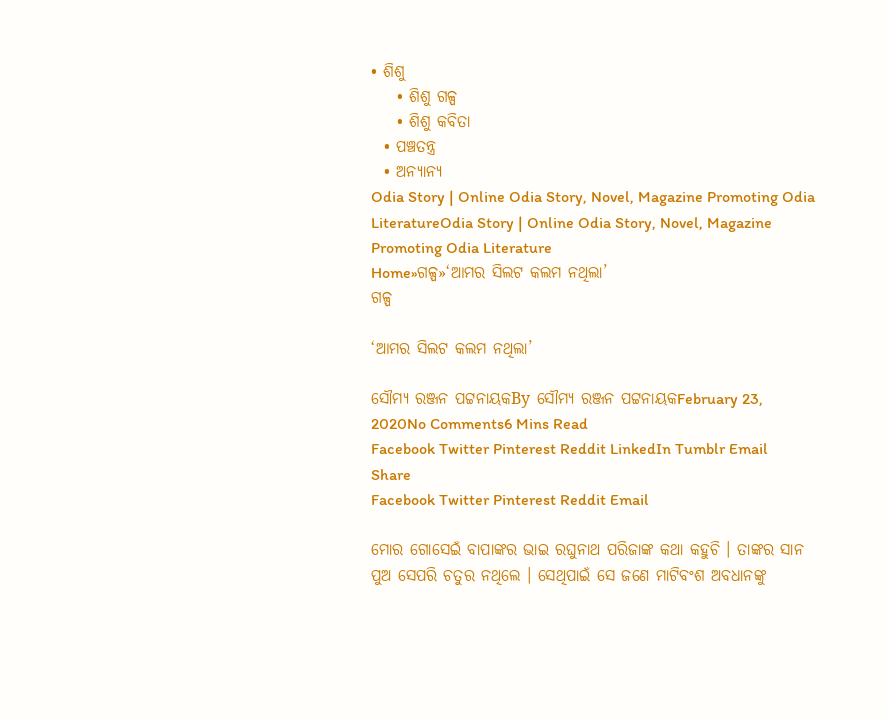• ଶିଶୁ
    • ଶିଶୁ ଗଳ୍ପ
    • ଶିଶୁ କବିତା
  • ପଞ୍ଚତନ୍ତ୍ର
  • ଅନ୍ୟାନ୍ୟ
Odia Story | Online Odia Story, Novel, Magazine Promoting Odia LiteratureOdia Story | Online Odia Story, Novel, Magazine Promoting Odia Literature
Home»ଗଳ୍ପ»‘ଆମର ସିଲଟ କଲମ ନଥିଲା’
ଗଳ୍ପ

‘ଆମର ସିଲଟ କଲମ ନଥିଲା’

ସୌମ୍ୟ ରଞ୍ଜନ ପଟ୍ଟନାୟକBy ସୌମ୍ୟ ରଞ୍ଜନ ପଟ୍ଟନାୟକFebruary 23, 2020No Comments6 Mins Read
Facebook Twitter Pinterest Reddit LinkedIn Tumblr Email
Share
Facebook Twitter Pinterest Reddit Email

ମୋର ଗୋସେଇଁ ବାପାଙ୍କର ଭାଇ ରଘୁନାଥ ପରିଜାଙ୍କ କଥା କହୁଚି । ତାଙ୍କର ସାନ ପୁଅ ସେପରି ଚତୁର ନଥିଲେ । ସେଥିପାଇଁ ସେ ଜଣେ ମାଟିବଂଶ ଅବଧାନଙ୍କୁ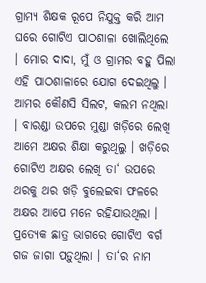ଗ୍ରାମ୍ୟ ଶିକ୍ଷକ ରୂପେ ନିଯୁକ୍ତ କରି ଆମ ଘରେ ଗୋଟିଏ ପାଠଶାଳା ଖୋଲିଥିଲେ । ମୋର ଦାଦା, ମୁଁ ଓ ଗ୍ରାମର ବହୁ ପିଲା ଏହି ପାଠଶାଳାରେ ଯୋଗ ଦେଇଥିଲୁ । ଆମର କୌଣସି ସିଲଟ, କଲମ ନଥିଲା । ବାରଣ୍ଡା ଉପରେ ମୁଣ୍ଡା ଖଡ଼ିରେ ଲେଖି ଆମେ ଅକ୍ଷର ଶିକ୍ଷା କରୁଥିଲୁ । ଖଡ଼ିରେ ଗୋଟିଏ ଅକ୍ଷର ଲେଖି ତା‘ ଉପରେ ଥରକୁ ଥର ଖଡ଼ି ବୁଲେଇବା ଫଳରେ ଅକ୍ଷର ଆପେ ମନେ ରହିଯାଉଥିଲା । ପ୍ରତ୍ୟେକ ଛାତ୍ର ଭାଗରେ ଗୋଟିଏ ବର୍ଗ ଗଜ ଜାଗା ପଡ଼ୁଥିଲା । ତା‘ର ନାମ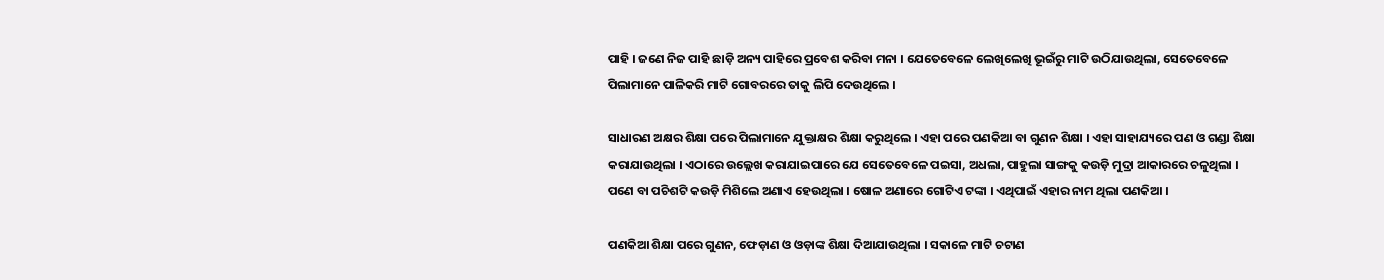ପାହି । ଜଣେ ନିଜ ପାହି ଛାଡ଼ି ଅନ୍ୟ ପାହିରେ ପ୍ରବେଶ କରିବା ମନା । ଯେତେବେଳେ ଲେଖିଲେଖି ଭୂଇଁରୁ ମାଟି ଉଠିଯାଉଥିଲା, ସେତେବେଳେ ପିଲାମାନେ ପାଳିକରି ମାଟି ଗୋବରରେ ତାକୁ ଲିପି ଦେଉଥିଲେ ।

ସାଧାରଣ ଅକ୍ଷର ଶିକ୍ଷା ପରେ ପିଲାମାନେ ଯୁକ୍ତାକ୍ଷର ଶିକ୍ଷା କରୁଥିଲେ । ଏହା ପରେ ପଣକିଆ ବା ଗୁଣନ ଶିକ୍ଷା । ଏହା ସାହାଯ୍ୟରେ ପଣ ଓ ଗଣ୍ଡା ଶିକ୍ଷା କରାଯାଉଥିଲା । ଏଠାରେ ଉଲ୍ଲେଖ କରାଯାଇପାରେ ଯେ ସେତେବେଳେ ପଇସା, ଅଧଲା, ପାହୁଲା ସାଙ୍ଗକୁ କଉଡ଼ି ମୁଦ୍ରା ଆକାରରେ ଚଳୁଥିଲା । ପଣେ ବା ପଚିଶଟି କଉଡ଼ି ମିଶିଲେ ଅଣାଏ ହେଉଥିଲା । ଷୋଳ ଅଣାରେ ଗୋଟିଏ ଟଙ୍କା । ଏଥିପାଇଁ ଏହାର ନାମ ଥିଲା ପଣକିଆ ।

ପଣକିଆ ଶିକ୍ଷା ପରେ ଗୁଣନ, ଫେଡ଼ାଣ ଓ ଓଡ଼ାଙ୍କ ଶିକ୍ଷା ଦିଆଯାଉଥିଲା । ସକାଳେ ମାଟି ଚଟାଣ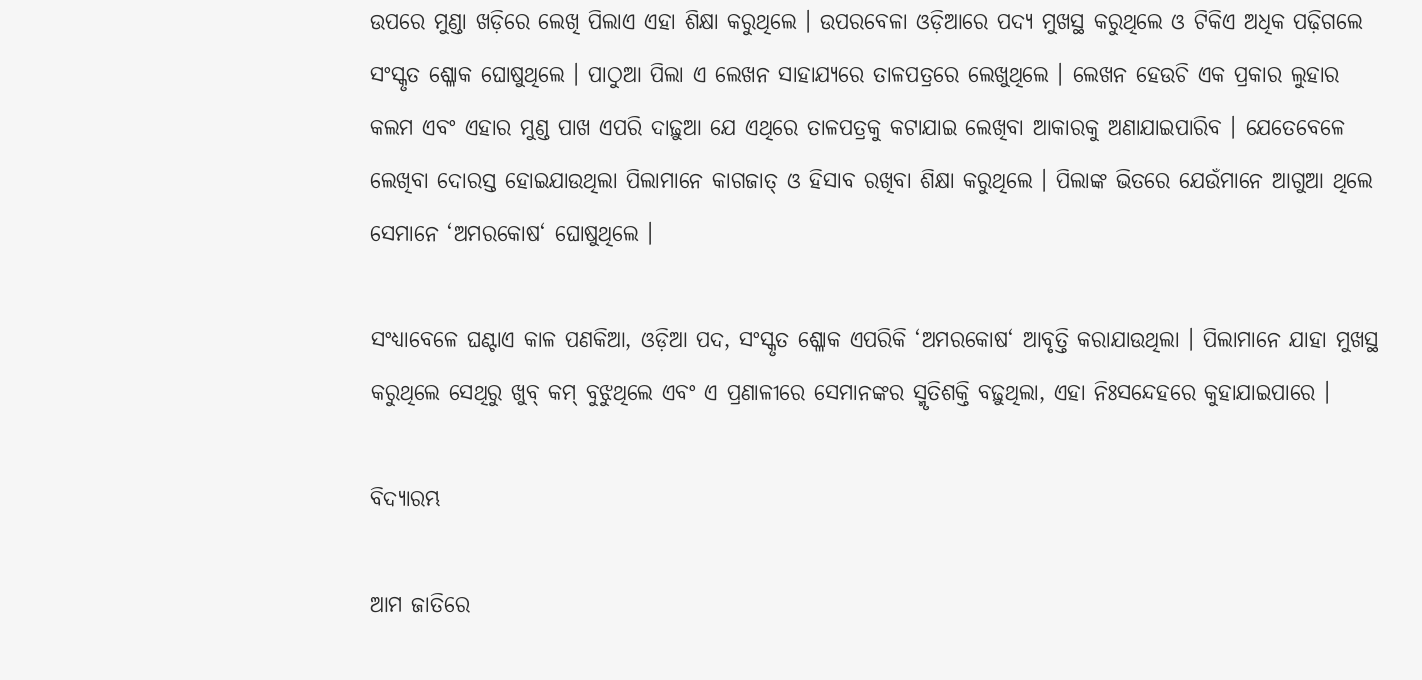ଉପରେ ମୁଣ୍ଡା ଖଡ଼ିରେ ଲେଖି ପିଲାଏ ଏହା ଶିକ୍ଷା କରୁଥିଲେ । ଉପରବେଳା ଓଡ଼ିଆରେ ପଦ୍ୟ ମୁଖସ୍ଥ କରୁଥିଲେ ଓ ଟିକିଏ ଅଧିକ ପଢ଼ିଗଲେ ସଂସ୍କୃତ ଶ୍ଳୋକ ଘୋଷୁଥିଲେ । ପାଠୁଆ ପିଲା ଏ ଲେଖନ ସାହାଯ୍ୟରେ ତାଳପତ୍ରରେ ଲେଖୁଥିଲେ । ଲେଖନ ହେଉଚି ଏକ ପ୍ରକାର ଲୁହାର କଲମ ଏବଂ ଏହାର ମୁଣ୍ଡ ପାଖ ଏପରି ଦାଢ଼ୁଆ ଯେ ଏଥିରେ ତାଳପତ୍ରକୁ କଟାଯାଇ ଲେଖିବା ଆକାରକୁ ଅଣାଯାଇପାରିବ । ଯେତେବେଳେ ଲେଖିବା ଦୋରସ୍ତ ହୋଇଯାଉଥିଲା ପିଲାମାନେ କାଗଜାତ୍‍ ଓ ହିସାବ ରଖିବା ଶିକ୍ଷା କରୁଥିଲେ । ପିଲାଙ୍କ ଭିତରେ ଯେଉଁମାନେ ଆଗୁଆ ଥିଲେ ସେମାନେ ‘ଅମରକୋଷ‘ ଘୋଷୁଥିଲେ ।

ସଂଧ୍ୟାବେଳେ ଘଣ୍ଟାଏ କାଳ ପଣକିଆ, ଓଡ଼ିଆ ପଦ, ସଂସ୍କୃତ ଶ୍ଳୋକ ଏପରିକି ‘ଅମରକୋଷ‘ ଆବୃତ୍ତି କରାଯାଉଥିଲା । ପିଲାମାନେ ଯାହା ମୁଖସ୍ଥ କରୁଥିଲେ ସେଥିରୁ ଖୁବ୍‍ କମ୍‍ ବୁଝୁଥିଲେ ଏବଂ ଏ ପ୍ରଣାଳୀରେ ସେମାନଙ୍କର ସ୍ମୃତିଶକ୍ତି ବଢ଼ୁଥିଲା, ଏହା ନିଃସନ୍ଦେହରେ କୁହାଯାଇପାରେ ।

ବିଦ୍ୟାରମ୍ଭ

ଆମ ଜାତିରେ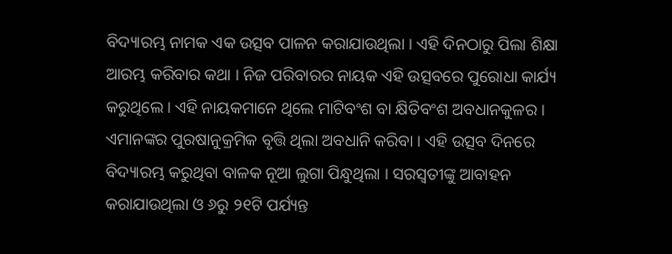ବିଦ୍ୟାରମ୍ଭ ନାମକ ଏକ ଉତ୍ସବ ପାଳନ କରାଯାଉଥିଲା । ଏହି ଦିନଠାରୁ ପିଲା ଶିକ୍ଷା ଆରମ୍ଭ କରିବାର କଥା । ନିଜ ପରିବାରର ନାୟକ ଏହି ଉତ୍ସବରେ ପୁରୋଧା କାର୍ଯ୍ୟ କରୁଥିଲେ । ଏହି ନାୟକମାନେ ଥିଲେ ମାଟିବଂଶ ବା କ୍ଷିତିବଂଶ ଅବଧାନକୁଳର । ଏମାନଙ୍କର ପୁରଷାନୁକ୍ରମିକ ବୃତ୍ତି ଥିଲା ଅବଧାନି କରିବା । ଏହି ଉତ୍ସବ ଦିନରେ ବିଦ୍ୟାରମ୍ଭ କରୁଥିବା ବାଳକ ନୂଆ ଲୁଗା ପିନ୍ଧୁଥିଲା । ସରସ୍ୱତୀଙ୍କୁ ଆବାହନ କରାଯାଉଥିଲା ଓ ୬ରୁ ୨୧ଟି ପର୍ଯ୍ୟନ୍ତ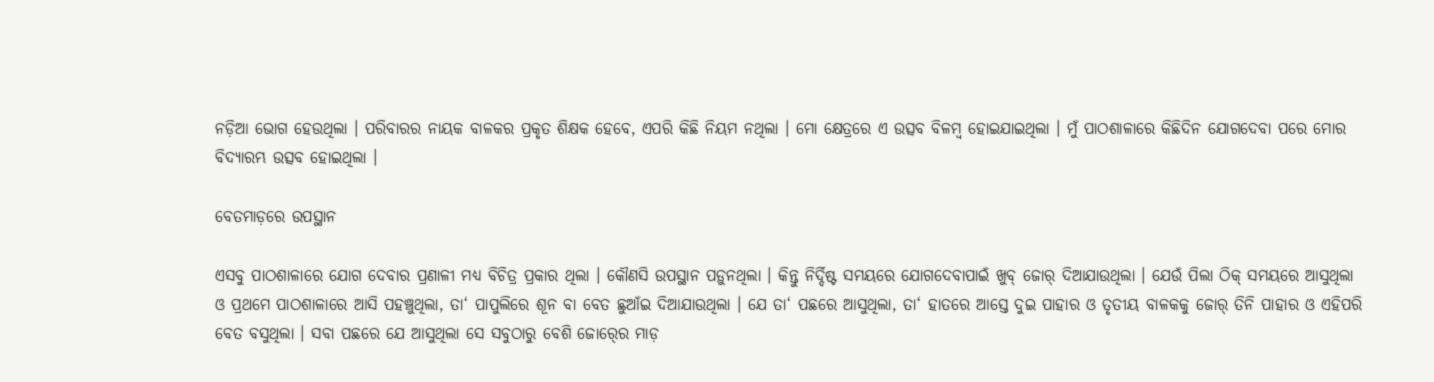ନଡ଼ିଆ ଭୋଗ ହେଉଥିଲା । ପରିବାରର ନାୟକ ବାଳକର ପ୍ରକୃତ ଶିକ୍ଷକ ହେବେ, ଏପରି କିଛି ନିୟମ ନଥିଲା । ମୋ କ୍ଷେତ୍ରରେ ଏ ଉତ୍ସବ ବିଳମ୍ୱ ହୋଇଯାଇଥିଲା । ମୁଁ ପାଠଶାଳାରେ କିଛିଦିନ ଯୋଗଦେବା ପରେ ମୋର ବିଦ୍ୟାରମ୍ଭ ଉତ୍ସବ ହୋଇଥିଲା ।

ବେତମାଡ଼ରେ ଉପସ୍ଥାନ

ଏସବୁ ପାଠଶାଳାରେ ଯୋଗ ଦେବାର ପ୍ରଣାଳୀ ମଧ୍ୟ ବିଚିତ୍ର ପ୍ରକାର ଥିଲା । କୌଣସି ଉପସ୍ଥାନ ପଡ଼ୁନଥିଲା । କିନ୍ତୁ ନିର୍ଦ୍ଦିଷ୍ଟ ସମୟରେ ଯୋଗଦେବାପାଇଁ ଖୁବ୍‍ ଜୋର୍‍ ଦିଆଯାଉଥିଲା । ଯେଉଁ ପିଲା ଠିକ୍‍ ସମୟରେ ଆସୁଥିଲା ଓ ପ୍ରଥମେ ପାଠଶାଳାରେ ଆସି ପହଞ୍ଚୁଥିଲା, ତା‘ ପାପୁଲିରେ ଶୂନ ବା ବେତ ଛୁଆଁଇ ଦିଆଯାଉଥିଲା । ଯେ ତା‘ ପଛରେ ଆସୁଥିଲା, ତା‘ ହାତରେ ଆସ୍ତେ ଦୁଇ ପାହାର ଓ ତୃତୀୟ ବାଳକକୁ ଜୋର୍‍ ତିନି ପାହାର ଓ ଏହିପରି ବେତ ବସୁଥିଲା । ସବା ପଛରେ ଯେ ଆସୁଥିଲା ସେ ସବୁଠାରୁ ବେଶି ଜୋର୍‍ରେ ମାଡ଼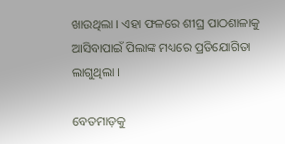ଖାଉଥିଲା । ଏହା ଫଳରେ ଶୀଘ୍ର ପାଠଶାଳାକୁ ଆସିବାପାଇଁ ପିଲାଙ୍କ ମଧ୍ୟରେ ପ୍ରତିଯୋଗିତା ଲାଗୁଥିଲା ।

ବେତମାଡ଼କୁ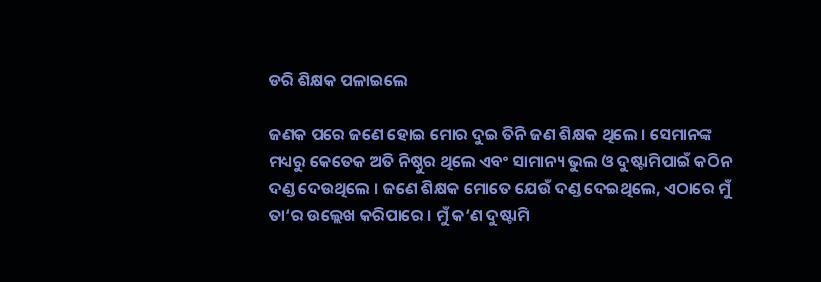ଡରି ଶିକ୍ଷକ ପଳାଇଲେ

ଜଣକ ପରେ ଜଣେ ହୋଇ ମୋର ଦୁଇ ତିନି ଜଣ ଶିକ୍ଷକ ଥିଲେ । ସେମାନଙ୍କ ମଧ୍ୟରୁ କେତେକ ଅତି ନିଷ୍ଠୁର ଥିଲେ ଏବଂ ସାମାନ୍ୟ ଭୁଲ ଓ ଦୁଷ୍ଟାମିପାଇଁ କଠିନ ଦଣ୍ଡ ଦେଉଥିଲେ । ଜଣେ ଶିକ୍ଷକ ମୋତେ ଯେଉଁ ଦଣ୍ଡ ଦେଇଥିଲେ, ଏଠାରେ ମୁଁ ତା‘ର ଉଲ୍ଲେଖ କରିପାରେ । ମୁଁ କ‘ଣ ଦୁଷ୍ଟାମି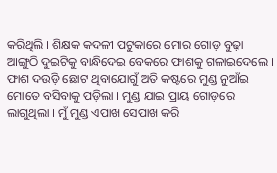କରିଥିଲି । ଶିକ୍ଷକ କଦଳୀ ପଟୁକାରେ ମୋର ଗୋଡ଼ ବୁଢ଼ା ଆଙ୍ଗୁଠି ଦୁଇଟିକୁ ବାନ୍ଧିଦେଇ ବେକରେ ଫାଶକୁ ଗଳାଇଦେଲେ । ଫାଶ ଦଉଡ଼ି ଛୋଟ ଥିବାଯୋଗୁଁ ଅତି କଷ୍ଟରେ ମୁଣ୍ଡ ନୁଆଁଇ ମୋତେ ବସିବାକୁ ପଡ଼ିଲା । ମୁଣ୍ଡ ଯାଇ ପ୍ରାୟ ଗୋଡ଼ରେ ଲାଗୁଥିଲା । ମୁଁ ମୁଣ୍ଡ ଏପାଖ ସେପାଖ କରି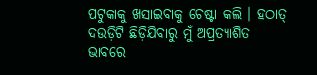ପଟୁକାକୁ ଖସାଇବାକୁ ଚେଷ୍ଟା କଲି । ହଠାତ୍‍ ଦଉଡ଼ିଟି ଛିଡ଼ିଯିବାରୁ ମୁଁ ଅପ୍ରତ୍ୟାଶିତ ଭାବରେ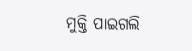ମୁକ୍ତି ପାଇଗଲି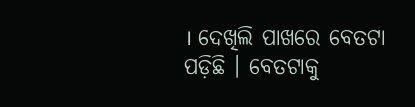। ଦେଖିଲି ପାଖରେ ବେତଟା ପଡ଼ିଛି । ବେତଟାକୁ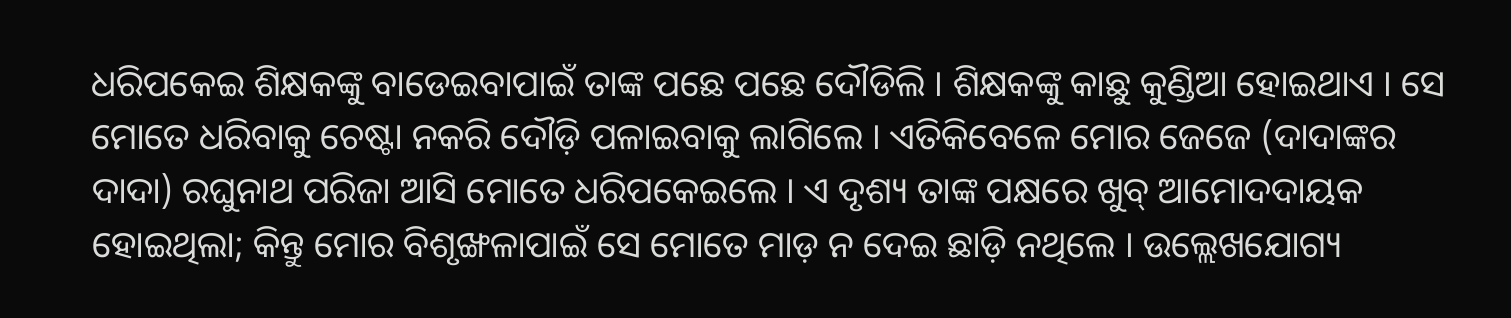ଧରିପକେଇ ଶିକ୍ଷକଙ୍କୁ ବାଡେଇବାପାଇଁ ତାଙ୍କ ପଛେ ପଛେ ଦୌଡିଲି । ଶିକ୍ଷକଙ୍କୁ କାଛୁ କୁଣ୍ଡିଆ ହୋଇଥାଏ । ସେ ମୋତେ ଧରିବାକୁ ଚେଷ୍ଟା ନକରି ଦୌଡ଼ି ପଳାଇବାକୁ ଲାଗିଲେ । ଏତିକିବେଳେ ମୋର ଜେଜେ (ଦାଦାଙ୍କର ଦାଦା) ରଘୁନାଥ ପରିଜା ଆସି ମୋତେ ଧରିପକେଇଲେ । ଏ ଦୃଶ୍ୟ ତାଙ୍କ ପକ୍ଷରେ ଖୁବ୍‍ ଆମୋଦଦାୟକ ହୋଇଥିଲା; କିନ୍ତୁ ମୋର ବିଶୃଙ୍ଖଳାପାଇଁ ସେ ମୋତେ ମାଡ଼ ନ ଦେଇ ଛାଡ଼ି ନଥିଲେ । ଉଲ୍ଲେଖଯୋଗ୍ୟ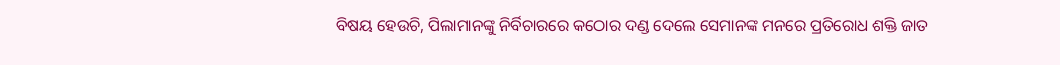ବିଷୟ ହେଉଚି, ପିଲାମାନଙ୍କୁ ନିର୍ବିଚାରରେ କଠୋର ଦଣ୍ଡ ଦେଲେ ସେମାନଙ୍କ ମନରେ ପ୍ରତିରୋଧ ଶକ୍ତି ଜାତ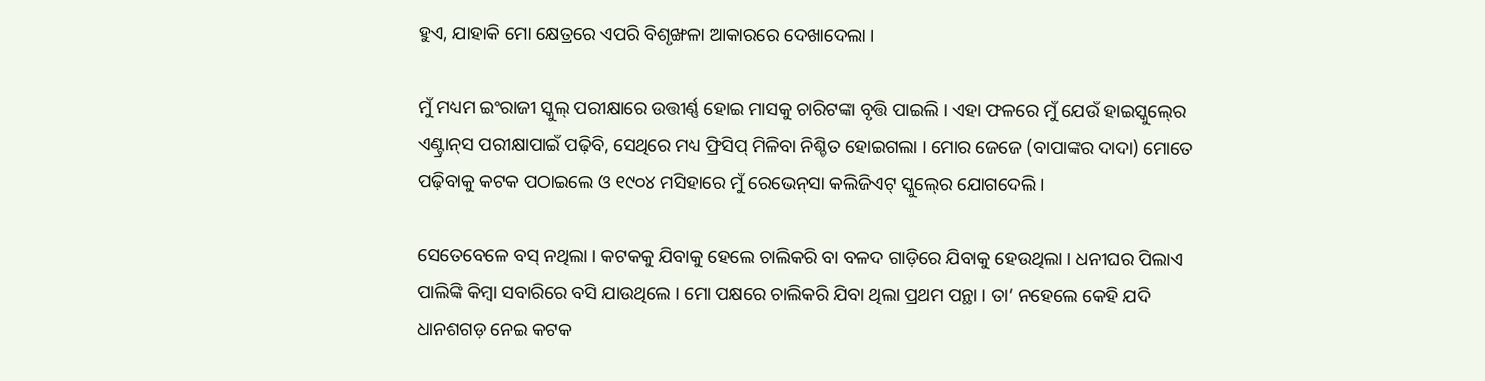ହୁଏ, ଯାହାକି ମୋ କ୍ଷେତ୍ରରେ ଏପରି ବିଶୃଙ୍ଖଳା ଆକାରରେ ଦେଖାଦେଲା ।

ମୁଁ ମଧ୍ୟମ ଇଂରାଜୀ ସ୍କୁଲ୍‍ ପରୀକ୍ଷାରେ ଉତ୍ତୀର୍ଣ୍ଣ ହୋଇ ମାସକୁ ଚାରିଟଙ୍କା ବୃତ୍ତି ପାଇଲି । ଏହା ଫଳରେ ମୁଁ ଯେଉଁ ହାଇସ୍କୁଲ୍‍ରେ ଏଣ୍ଟ୍ରାନ୍‍ସ ପରୀକ୍ଷାପାଇଁ ପଢ଼ିବି, ସେଥିରେ ମଧ୍ୟ ଫ୍ରିସିପ୍‍ ମିଳିବା ନିଶ୍ଚିତ ହୋଇଗଲା । ମୋର ଜେଜେ (ବାପାଙ୍କର ଦାଦା) ମୋତେ ପଢ଼ିବାକୁ କଟକ ପଠାଇଲେ ଓ ୧୯୦୪ ମସିହାରେ ମୁଁ ରେଭେନ୍‍ସା କଲିଜିଏଟ୍‍ ସ୍କୁଲ୍‍ରେ ଯୋଗଦେଲି ।

ସେତେବେଳେ ବସ୍‍ ନଥିଲା । କଟକକୁ ଯିବାକୁ ହେଲେ ଚାଲିକରି ବା ବଳଦ ଗାଡ଼ିରେ ଯିବାକୁ ହେଉଥିଲା । ଧନୀଘର ପିଲାଏ ପାଲିଙ୍କି କିମ୍ୱା ସବାରିରେ ବସି ଯାଉଥିଲେ । ମୋ ପକ୍ଷରେ ଚାଲିକରି ଯିବା ଥିଲା ପ୍ରଥମ ପନ୍ଥା । ତା‘ ନହେଲେ କେହି ଯଦି ଧାନଶଗଡ଼ ନେଇ କଟକ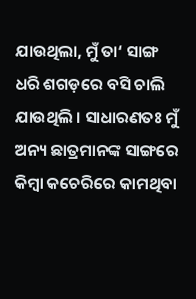ଯାଉଥିଲା, ମୁଁ ତା‘ ସାଙ୍ଗ ଧରି ଶଗଡ଼ରେ ବସି ଚାଲି ଯାଉଥିଲି । ସାଧାରଣତଃ ମୁଁ ଅନ୍ୟ ଛାତ୍ରମାନଙ୍କ ସାଙ୍ଗରେ କିମ୍ୱା କଚେରିରେ କାମଥିବା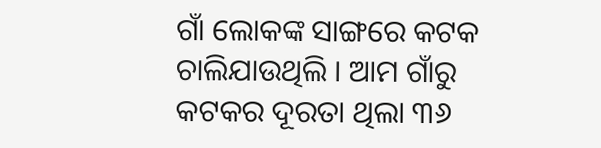ଗାଁ ଲୋକଙ୍କ ସାଙ୍ଗରେ କଟକ ଚାଲିଯାଉଥିଲି । ଆମ ଗାଁରୁ କଟକର ଦୂରତା ଥିଲା ୩୬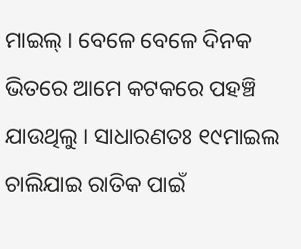ମାଇଲ୍‍ । ବେଳେ ବେଳେ ଦିନକ ଭିତରେ ଆମେ କଟକରେ ପହଞ୍ଚି ଯାଉଥିଲୁ । ସାଧାରଣତଃ ୧୯ମାଇଲ ଚାଲିଯାଇ ରାତିକ ପାଇଁ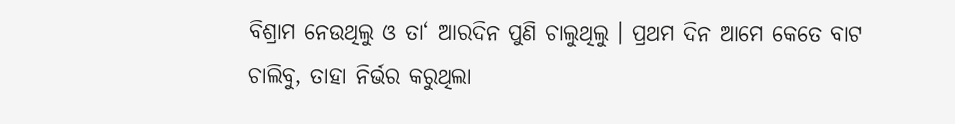ବିଶ୍ରାମ ନେଉଥିଲୁ ଓ ତା‘ ଆରଦିନ ପୁଣି ଚାଲୁଥିଲୁ । ପ୍ରଥମ ଦିନ ଆମେ କେତେ ବାଟ ଚାଲିବୁ, ତାହା ନିର୍ଭର କରୁଥିଲା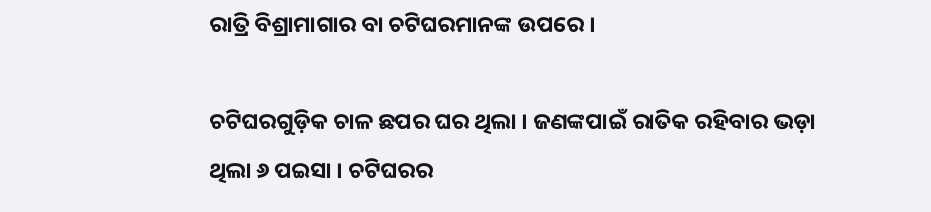ରାତ୍ରି ବିଶ୍ରାମାଗାର ବା ଚଟିଘରମାନଙ୍କ ଉପରେ ।

ଚଟିଘରଗୁଡ଼ିକ ଚାଳ ଛପର ଘର ଥିଲା । ଜଣଙ୍କପାଇଁ ରାତିକ ରହିବାର ଭଡ଼ା ଥିଲା ୬ ପଇସା । ଚଟିଘରର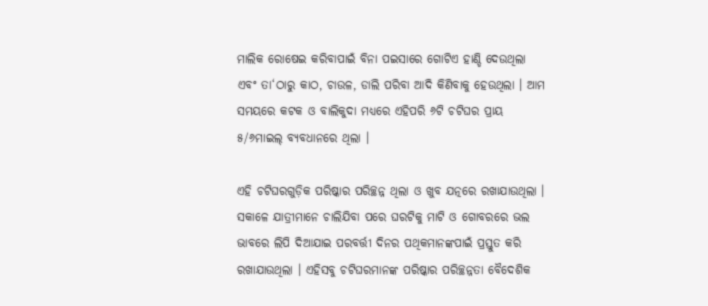ମାଲିକ ରୋଷେଇ କରିବାପାଇଁ ବିନା ପଇସାରେ ଗୋଟିଏ ହାଣ୍ଡି ଦେଉଥିଲା ଏବଂ ତା‘ଠାରୁ କାଠ, ଚାଉଳ, ଡାଲି ପରିବା ଆଦି କିଣିବାକୁ ହେଉଥିଲା । ଆମ ସମୟରେ କଟକ ଓ ବାଲିକୁଦା ମଧ୍ୟରେ ଏହିପରି ୬ଟି ଚଟିଘର ପ୍ରାୟ ୫/୬ମାଇଲ୍‍ ବ୍ୟବଧାନରେ ଥିଲା ।

ଏହି ଚଟିଘରଗୁଡ଼ିକ ପରିଷ୍କାର ପରିଚ୍ଛନ୍ନ ଥିଲା ଓ ଖୁବ ଯତ୍ନରେ ରଖାଯାଉଥିଲା । ସକାଳେ ଯାତ୍ରୀମାନେ ଚାଲିଯିବା ପରେ ଘରଟିକୁ ମାଟି ଓ ଗୋବରରେ ଭଲ ଭାବରେ ଲିପି ଦିଆଯାଇ ପରବର୍ତ୍ତୀ ଦିନର ପଥିକମାନଙ୍କପାଇଁ ପ୍ରସ୍ତୁତ କରି ରଖାଯାଉଥିଲା । ଏହିସବୁ ଚଟିଘରମାନଙ୍କ ପରିଷ୍କାର ପରିଚ୍ଛନ୍ନତା ବୈଦେଶିକ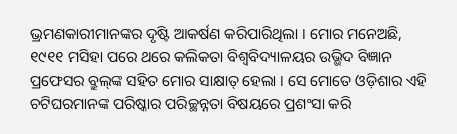ଭ୍ରମଣକାରୀମାନଙ୍କର ଦୃଷ୍ଟି ଆକର୍ଷଣ କରିପାରିଥିଲା । ମୋର ମନେଅଛି, ୧୯୧୧ ମସିହା ପରେ ଥରେ କଲିକତା ବିଶ୍ୱବିଦ୍ୟାଳୟର ଉଭ୍ଭିଦ ବିଜ୍ଞାନ ପ୍ରଫେସର ବ୍ରୁଲ୍‍ଙ୍କ ସହିତ ମୋର ସାକ୍ଷାତ୍‍ ହେଲା । ସେ ମୋତେ ଓଡ଼ିଶାର ଏହି ଚଟିଘରମାନଙ୍କ ପରିଷ୍କାର ପରିଚ୍ଛନ୍ନତା ବିଷୟରେ ପ୍ରଶଂସା କରି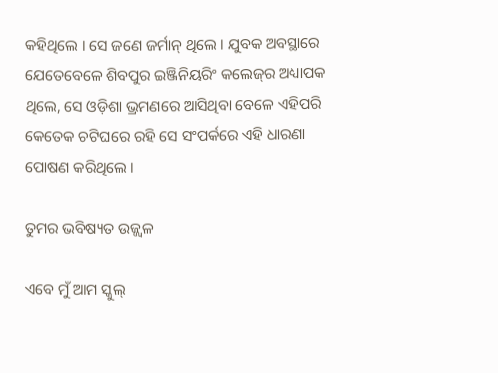କହିଥିଲେ । ସେ ଜଣେ ଜର୍ମାନ୍‍ ଥିଲେ । ଯୁବକ ଅବସ୍ଥାରେ ଯେତେବେଳେ ଶିବପୁର ଇଞ୍ଜିନିୟରିଂ କଲେଜ୍‍ର ଅଧ୍ୟାପକ ଥିଲେ, ସେ ଓଡ଼ିଶା ଭ୍ରମଣରେ ଆସିଥିବା ବେଳେ ଏହିପରି କେତେକ ଚଟିଘରେ ରହି ସେ ସଂପର୍କରେ ଏହି ଧାରଣା ପୋଷଣ କରିଥିଲେ ।

ତୁମର ଭବିଷ୍ୟତ ଉଜ୍ଜ୍ୱଳ

ଏବେ ମୁଁ ଆମ ସ୍କୁଲ୍‍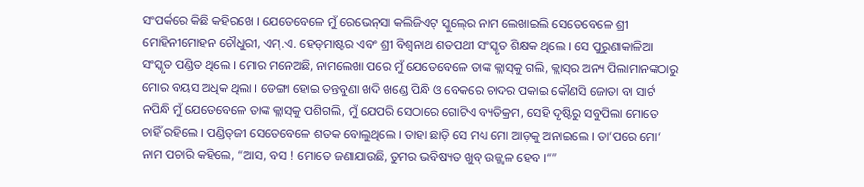ସଂପର୍କରେ କିଛି କହିରଖେ । ଯେତେବେଳେ ମୁଁ ରେଭେନ୍‍ସା କଲିଜିଏଟ୍‍ ସ୍କୁଲ୍‍ରେ ନାମ ଲେଖାଇଲି ସେତେବେଳେ ଶ୍ରୀ ମୋହିନୀମୋହନ ଚୌଧୁରୀ, ଏମ୍‍.ଏ. ହେଡ୍‍ମାଷ୍ଟର ଏବଂ ଶ୍ରୀ ବିଶ୍ୱନାଥ ଶତପଥୀ ସଂସ୍କୃତ ଶିକ୍ଷକ ଥିଲେ । ସେ ପୁରୁଣାକାଳିଆ ସଂସ୍କୃତ ପଣ୍ଡିତ ଥିଲେ । ମୋର ମନେଅଛି, ନାମଲେଖା ପରେ ମୁଁ ଯେତେବେଳେ ତାଙ୍କ କ୍ଲାସ୍‍କୁ ଗଲି, କ୍ଲାସ୍‍ର ଅନ୍ୟ ପିଲାମାନଙ୍କଠାରୁ ମୋର ବୟସ ଅଧିକ ଥିଲା । ଡେଙ୍ଗା ହୋଇ ତନ୍ତବୁଣା ଖଦି ଖଣ୍ଡେ ପିନ୍ଧି ଓ ବେକରେ ଚାଦର ପକାଇ କୌଣସି ଜୋତା ବା ସାର୍ଟ ନପିନ୍ଧି ମୁଁ ଯେତେବେଳେ ତାଙ୍କ କ୍ଲାସ୍‍କୁ ପଶିଗଲି, ମୁଁ ଯେପରି ସେଠାରେ ଗୋଟିଏ ବ୍ୟତିକ୍ରମ, ସେହି ଦୃଷ୍ଟିରୁ ସବୁପିଲା ମୋତେ ଚାହିଁ ରହିଲେ । ପଣ୍ଡିତ୍‍ଜୀ ସେତେବେଳେ ଶତକ ବୋଲୁଥିଲେ । ତାହା ଛାଡ଼ି ସେ ମଧ୍ୟ ମୋ ଆଡ଼କୁ ଅନାଇଲେ । ତା‘ପରେ ମୋ‘ ନାମ ପଚାରି କହିଲେ, “ଆସ, ବସ ! ମୋତେ ଜଣାଯାଉଛି, ତୁମର ଭବିଷ୍ୟତ ଖୁବ୍‍ ଉଜ୍ଜ୍ୱଳ ହେବ ।“”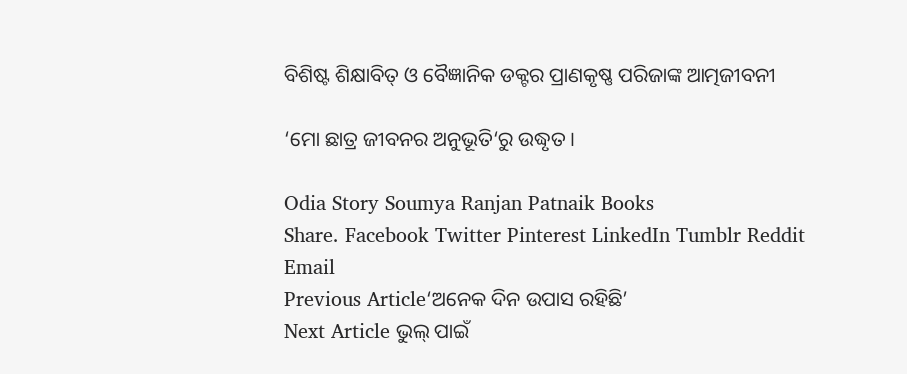ବିଶିଷ୍ଟ ଶିକ୍ଷାବିତ୍‍ ଓ ବୈଜ୍ଞାନିକ ଡକ୍ଟର ପ୍ରାଣକୃଷ୍ଣ ପରିଜାଙ୍କ ଆତ୍ମଜୀବନୀ

‘ମୋ ଛାତ୍ର ଜୀବନର ଅନୁଭୂତି‘ରୁ ଉଦ୍ଧୃତ ।

Odia Story Soumya Ranjan Patnaik Books
Share. Facebook Twitter Pinterest LinkedIn Tumblr Reddit Email
Previous Article‘ଅନେକ ଦିନ ଉପାସ ରହିଛି’
Next Article ଭୁଲ୍ ପାଇଁ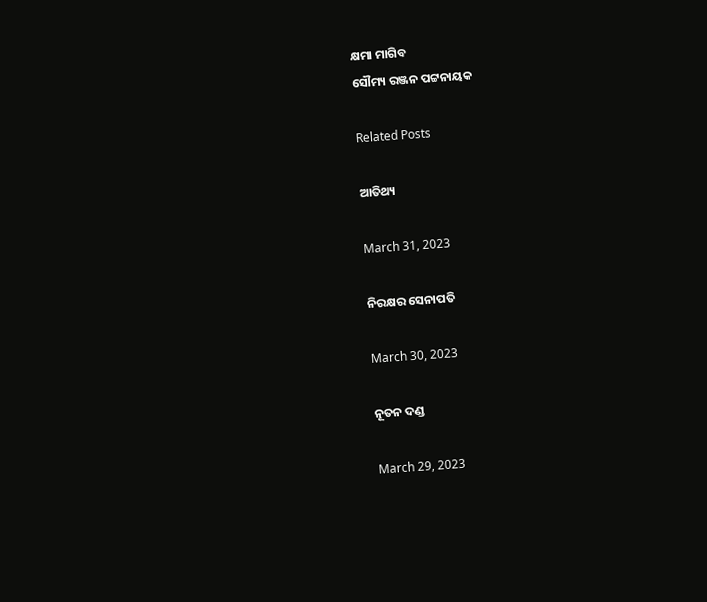କ୍ଷମା ମାଗିବ
ସୌମ୍ୟ ରଞ୍ଜନ ପଟ୍ଟନାୟକ

Related Posts

ଆତିଥ୍ୟ

March 31, 2023

ନିରକ୍ଷର ସେନାପତି

March 30, 2023

ନୂତନ ଦଣ୍ଡ

March 29, 2023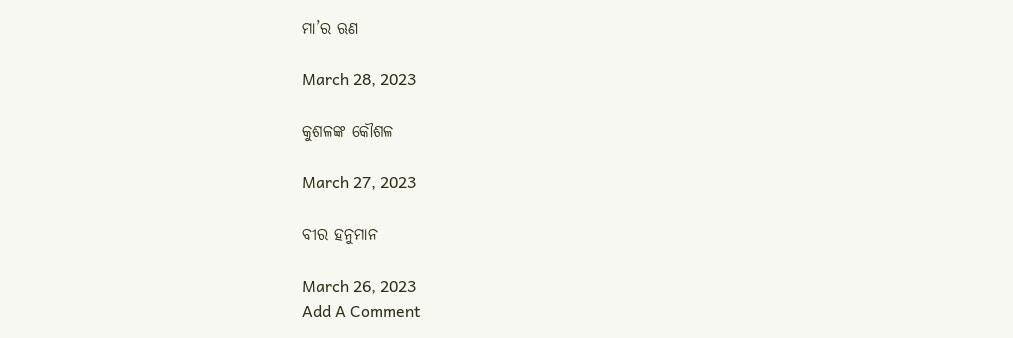ମା’ର ଋଣ

March 28, 2023

କୁଶଳଙ୍କ କୌଶଳ

March 27, 2023

ବୀର ହନୁମାନ

March 26, 2023
Add A Comment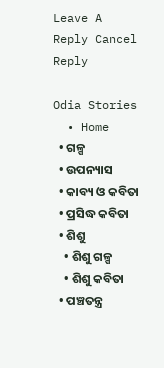Leave A Reply Cancel Reply

Odia Stories
  • Home
  • ଗଳ୍ପ
  • ଉପନ୍ୟାସ
  • କାବ୍ୟ ଓ କବିତା
  • ପ୍ରସିଦ୍ଧ କବିତା
  • ଶିଶୁ
    • ଶିଶୁ ଗଳ୍ପ
    • ଶିଶୁ କବିତା
  • ପଞ୍ଚତନ୍ତ୍ର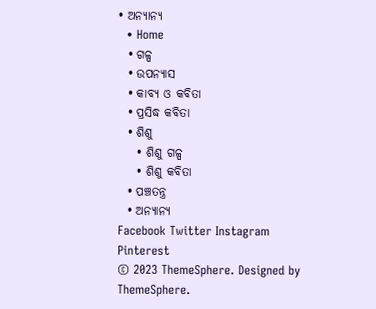• ଅନ୍ୟାନ୍ୟ
  • Home
  • ଗଳ୍ପ
  • ଉପନ୍ୟାସ
  • କାବ୍ୟ ଓ କବିତା
  • ପ୍ରସିଦ୍ଧ କବିତା
  • ଶିଶୁ
    • ଶିଶୁ ଗଳ୍ପ
    • ଶିଶୁ କବିତା
  • ପଞ୍ଚତନ୍ତ୍ର
  • ଅନ୍ୟାନ୍ୟ
Facebook Twitter Instagram Pinterest
© 2023 ThemeSphere. Designed by ThemeSphere.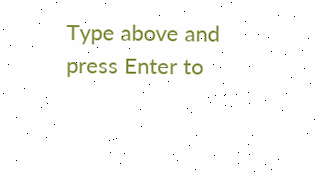Type above and press Enter to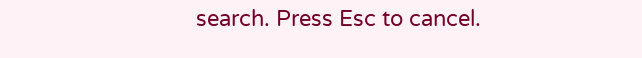search. Press Esc to cancel.